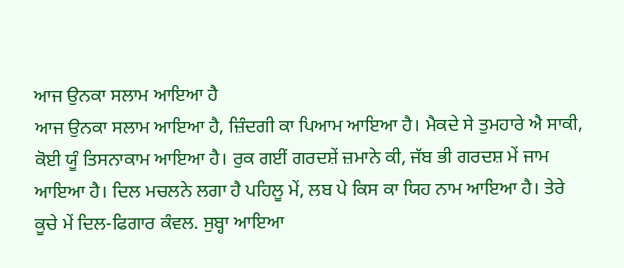ਆਜ ਉਨਕਾ ਸਲਾਮ ਆਇਆ ਹੈ
ਆਜ ਉਨਕਾ ਸਲਾਮ ਆਇਆ ਹੈ, ਜ਼ਿੰਦਗੀ ਕਾ ਪਿਆਮ ਆਇਆ ਹੈ। ਮੈਕਦੇ ਸੇ ਤੁਮਹਾਰੇ ਐ ਸਾਕੀ, ਕੋਈ ਯੂੰ ਤਿਸਨਾਕਾਮ ਆਇਆ ਹੈ। ਰੁਕ ਗਈਂ ਗਰਦਸ਼ੇਂ ਜ਼ਮਾਨੇ ਕੀ, ਜੱਬ ਭੀ ਗਰਦਸ਼ ਮੇਂ ਜਾਮ ਆਇਆ ਹੈ। ਦਿਲ ਮਚਲਨੇ ਲਗਾ ਹੈ ਪਹਿਲੂ ਮੇਂ, ਲਬ ਪੇ ਕਿਸ ਕਾ ਯਿਹ ਨਾਮ ਆਇਆ ਹੈ। ਤੇਰੇ ਕੂਚੇ ਮੇਂ ਦਿਲ-ਫਿਗਾਰ ਕੰਵਲ. ਸੁਬ੍ਹਾ ਆਇਆ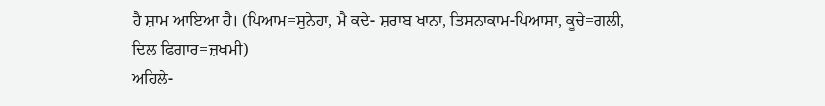ਹੈ ਸ਼ਾਮ ਆਇਆ ਹੈ। (ਪਿਆਮ=ਸੁਨੇਹਾ, ਮੈ ਕਦੇ- ਸ਼ਰਾਬ ਖਾਨਾ, ਤਿਸਨਾਕਾਮ-ਪਿਆਸਾ, ਕੂਚੇ=ਗਲੀ, ਦਿਲ ਫਿਗਾਰ=ਜ਼ਖਮੀ)
ਅਹਿਲੇ-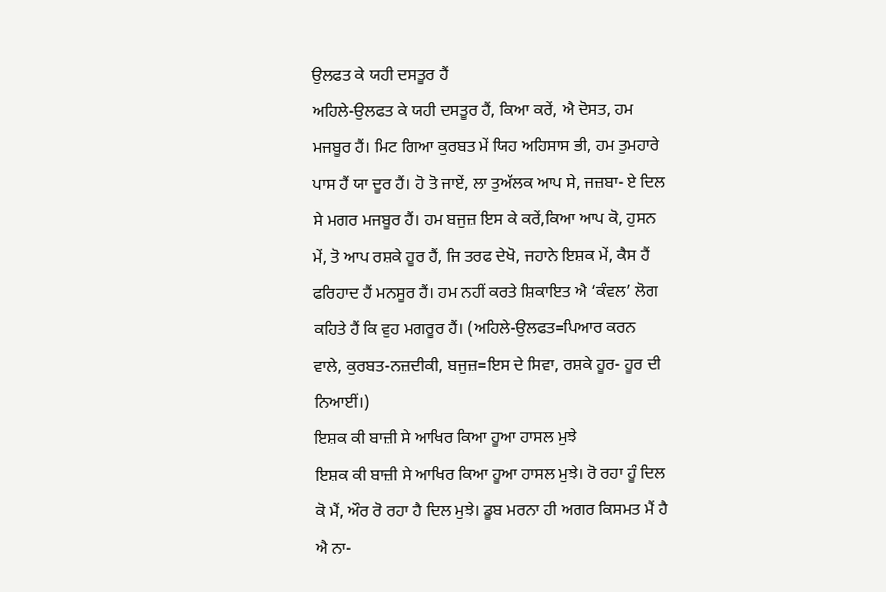ਉਲਫਤ ਕੇ ਯਹੀ ਦਸਤੂਰ ਹੈਂ
ਅਹਿਲੇ-ਉਲਫਤ ਕੇ ਯਹੀ ਦਸਤੂਰ ਹੈਂ, ਕਿਆ ਕਰੇਂ, ਐ ਦੋਸਤ, ਹਮ ਮਜਬੂਰ ਹੈਂ। ਮਿਟ ਗਿਆ ਕੁਰਬਤ ਮੇਂ ਯਿਹ ਅਹਿਸਾਸ ਭੀ, ਹਮ ਤੁਮਹਾਰੇ ਪਾਸ ਹੈਂ ਯਾ ਦੂਰ ਹੈਂ। ਹੋ ਤੋ ਜਾਏਂ, ਲਾ ਤੁਅੱਲਕ ਆਪ ਸੇ, ਜਜ਼ਬਾ- ਏ ਦਿਲ ਸੇ ਮਗਰ ਮਜਬੂਰ ਹੈਂ। ਹਮ ਬਜੁਜ਼ ਇਸ ਕੇ ਕਰੇਂ,ਕਿਆ ਆਪ ਕੋ, ਹੁਸਨ ਮੇਂ, ਤੋ ਆਪ ਰਸ਼ਕੇ ਹੂਰ ਹੈਂ, ਜਿ ਤਰਫ ਦੇਖੋ, ਜਹਾਨੇ ਇਸ਼ਕ ਮੇਂ, ਕੈਸ ਹੈਂ ਫਰਿਹਾਦ ਹੈਂ ਮਨਸੂਰ ਹੈਂ। ਹਮ ਨਹੀਂ ਕਰਤੇ ਸ਼ਿਕਾਇਤ ਐ ‘ਕੰਵਲ’ ਲੋਗ ਕਹਿਤੇ ਹੈਂ ਕਿ ਵੁਹ ਮਗਰੂਰ ਹੈਂ। (ਅਹਿਲੇ-ਉਲਫਤ=ਪਿਆਰ ਕਰਨ ਵਾਲੇ, ਕੁਰਬਤ-ਨਜ਼ਦੀਕੀ, ਬਜੁਜ਼=ਇਸ ਦੇ ਸਿਵਾ, ਰਸ਼ਕੇ ਹੂਰ- ਹੂਰ ਦੀ ਨਿਆਈਂ।)
ਇਸ਼ਕ ਕੀ ਬਾਜ਼ੀ ਸੇ ਆਖਿਰ ਕਿਆ ਹੂਆ ਹਾਸਲ ਮੁਝੇ
ਇਸ਼ਕ ਕੀ ਬਾਜ਼ੀ ਸੇ ਆਖਿਰ ਕਿਆ ਹੂਆ ਹਾਸਲ ਮੁਝੇ। ਰੋ ਰਹਾ ਹੂੰ ਦਿਲ ਕੋ ਮੈਂ, ਔਰ ਰੋ ਰਹਾ ਹੈ ਦਿਲ ਮੁਝੇ। ਡੂਬ ਮਰਨਾ ਹੀ ਅਗਰ ਕਿਸਮਤ ਮੈਂ ਹੈ ਐ ਨਾ-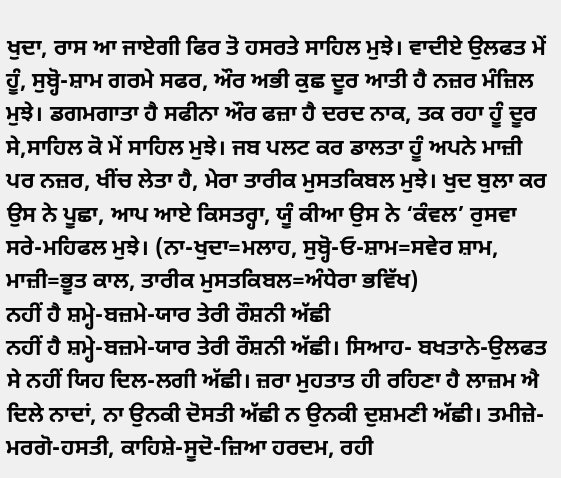ਖੁਦਾ, ਰਾਸ ਆ ਜਾਏਗੀ ਫਿਰ ਤੋ ਹਸਰਤੇ ਸਾਹਿਲ ਮੁਝੇ। ਵਾਦੀਏ ਉਲਫਤ ਮੇਂ ਹੂੰ, ਸੁਬ੍ਹੋ-ਸ਼ਾਮ ਗਰਮੇ ਸਫਰ, ਔਰ ਅਭੀ ਕੁਛ ਦੂਰ ਆਤੀ ਹੈ ਨਜ਼ਰ ਮੰਜ਼ਿਲ ਮੁਝੇ। ਡਗਮਗਾਤਾ ਹੈ ਸਫੀਨਾ ਔਰ ਫਜ਼ਾ ਹੈ ਦਰਦ ਨਾਕ, ਤਕ ਰਹਾ ਹੂੰ ਦੂਰ ਸੇ,ਸਾਹਿਲ ਕੋ ਮੇਂ ਸਾਹਿਲ ਮੁਝੇ। ਜਬ ਪਲਟ ਕਰ ਡਾਲਤਾ ਹੂੰ ਅਪਨੇ ਮਾਜ਼ੀ ਪਰ ਨਜ਼ਰ, ਖੀਂਚ ਲੇਤਾ ਹੈ, ਮੇਰਾ ਤਾਰੀਕ ਮੁਸਤਕਿਬਲ ਮੁਝੇ। ਖੁਦ ਬੁਲਾ ਕਰ ਉਸ ਨੇ ਪੂਛਾ, ਆਪ ਆਏ ਕਿਸਤਰ੍ਹਾ, ਯੂੰ ਕੀਆ ਉਸ ਨੇ ‘ਕੰਵਲ’ ਰੁਸਵਾ ਸਰੇ-ਮਹਿਫਲ ਮੁਝੇ। (ਨਾ-ਖੁਦਾ=ਮਲਾਹ, ਸੁਬ੍ਹੋ-ਓ-ਸ਼ਾਮ=ਸਵੇਰ ਸ਼ਾਮ, ਮਾਜ਼ੀ=ਭੂਤ ਕਾਲ, ਤਾਰੀਕ ਮੁਸਤਕਿਬਲ=ਅੰਧੇਰਾ ਭਵਿੱਖ)
ਨਹੀਂ ਹੈ ਸ਼ਮ੍ਹੇ-ਬਜ਼ਮੇ-ਯਾਰ ਤੇਰੀ ਰੌਸ਼ਨੀ ਅੱਛੀ
ਨਹੀਂ ਹੈ ਸ਼ਮ੍ਹੇ-ਬਜ਼ਮੇ-ਯਾਰ ਤੇਰੀ ਰੌਸ਼ਨੀ ਅੱਛੀ। ਸਿਆਹ- ਬਖਤਾਨੇ-ਉਲਫਤ ਸੇ ਨਹੀਂ ਯਿਹ ਦਿਲ-ਲਗੀ ਅੱਛੀ। ਜ਼ਰਾ ਮੁਹਤਾਤ ਹੀ ਰਹਿਣਾ ਹੈ ਲਾਜ਼ਮ ਐ ਦਿਲੇ ਨਾਦਾਂ, ਨਾ ਉਨਕੀ ਦੋਸਤੀ ਅੱਛੀ ਨ ਉਨਕੀ ਦੁਸ਼ਮਣੀ ਅੱਛੀ। ਤਮੀਜ਼ੇ-ਮਰਗੋ-ਹਸਤੀ, ਕਾਹਿਸ਼ੇ-ਸੂਦੋ-ਜ਼ਿਆ ਹਰਦਮ, ਰਹੀ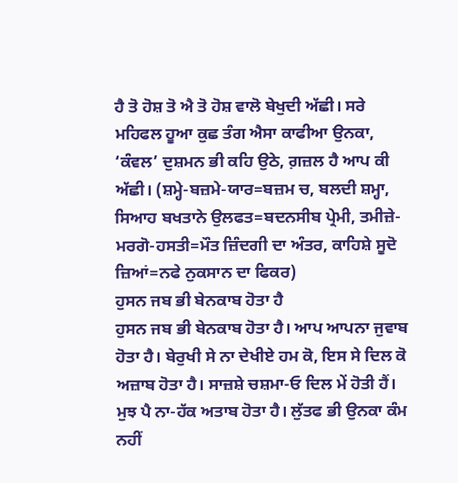ਹੈ ਤੋ ਹੋਸ਼ ਤੋ ਐ ਤੋ ਹੋਸ਼ ਵਾਲੋ ਬੇਖੁਦੀ ਅੱਛੀ। ਸਰੇ ਮਹਿਫਲ ਹੂਆ ਕੁਛ ਤੰਗ ਐਸਾ ਕਾਫੀਆ ਉਨਕਾ, ‘ਕੰਵਲ’ ਦੁਸ਼ਮਨ ਭੀ ਕਹਿ ਉਠੇ, ਗ਼ਜ਼ਲ ਹੈ ਆਪ ਕੀ ਅੱਛੀ। (ਸ਼ਮ੍ਹੇ-ਬਜ਼ਮੇ-ਯਾਰ=ਬਜ਼ਮ ਚ, ਬਲਦੀ ਸ਼ਮ੍ਹਾ, ਸਿਆਹ ਬਖਤਾਨੇ ਉਲਫਤ=ਬਦਨਸੀਬ ਪ੍ਰੇਮੀ, ਤਮੀਜ਼ੇ-ਮਰਗੋ-ਹਸਤੀ=ਮੌਤ ਜ਼ਿੰਦਗੀ ਦਾ ਅੰਤਰ, ਕਾਹਿਸ਼ੇ ਸੂਦੋ ਜ਼ਿਆਂ=ਨਫੇ ਨੁਕਸਾਨ ਦਾ ਫਿਕਰ)
ਹੁਸਨ ਜਬ ਭੀ ਬੇਨਕਾਬ ਹੋਤਾ ਹੈ
ਹੁਸਨ ਜਬ ਭੀ ਬੇਨਕਾਬ ਹੋਤਾ ਹੈ। ਆਪ ਆਪਨਾ ਜੁਵਾਬ ਹੋਤਾ ਹੈ। ਬੇਰੁਖੀ ਸੇ ਨਾ ਦੇਖੀਏ ਹਮ ਕੋ, ਇਸ ਸੇ ਦਿਲ ਕੋ ਅਜ਼ਾਬ ਹੋਤਾ ਹੈ। ਸਾਜ਼ਸ਼ੇ ਚਸ਼ਮਾ-ਓ ਦਿਲ ਮੇਂ ਹੋਤੀ ਹੈਂ। ਮੁਝ ਪੈ ਨਾ-ਹੱਕ ਅਤਾਬ ਹੋਤਾ ਹੈ। ਲੁੱਤਫ ਭੀ ਉਨਕਾ ਕੰਮ ਨਹੀਂ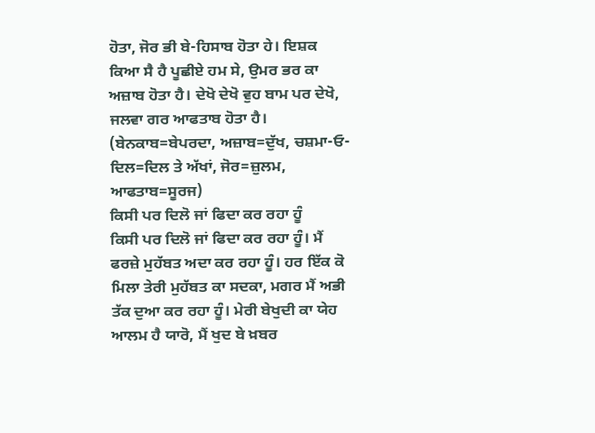ਹੋਤਾ, ਜੋਰ ਭੀ ਬੇ-ਹਿਸਾਬ ਹੋਤਾ ਹੇ। ਇਸ਼ਕ ਕਿਆ ਸੈ ਹੈ ਪੂਛੀਏ ਹਮ ਸੇ, ਉਮਰ ਭਰ ਕਾ ਅਜ਼ਾਬ ਹੋਤਾ ਹੈ। ਦੇਖੋ ਦੇਖੋ ਵੁਹ ਬਾਮ ਪਰ ਦੇਖੋ, ਜਲਵਾ ਗਰ ਆਫਤਾਬ ਹੋਤਾ ਹੈ। (ਬੇਨਕਾਬ=ਬੇਪਰਦਾ, ਅਜ਼ਾਬ=ਦੁੱਖ, ਚਸ਼ਮਾ-ਓ-ਦਿਲ=ਦਿਲ ਤੇ ਅੱਖਾਂ, ਜੋਰ=ਜ਼ੁਲਮ, ਆਫਤਾਬ=ਸੂਰਜ)
ਕਿਸੀ ਪਰ ਦਿਲੋ ਜਾਂ ਫਿਦਾ ਕਰ ਰਹਾ ਹੂੰ
ਕਿਸੀ ਪਰ ਦਿਲੋ ਜਾਂ ਫਿਦਾ ਕਰ ਰਹਾ ਹੂੰ। ਮੈਂ ਫਰਜ਼ੇ ਮੁਹੱਬਤ ਅਦਾ ਕਰ ਰਹਾ ਹੂੰ। ਹਰ ਇੱਕ ਕੋ ਮਿਲਾ ਤੇਰੀ ਮੁਹੱਬਤ ਕਾ ਸਦਕਾ, ਮਗਰ ਮੈਂ ਅਭੀ ਤੱਕ ਦੁਆ ਕਰ ਰਹਾ ਹੂੰ। ਮੇਰੀ ਬੇਖੁਦੀ ਕਾ ਯੇਹ ਆਲਮ ਹੈ ਯਾਰੋ, ਮੈਂ ਖੁਦ ਬੇ ਖ਼ਬਰ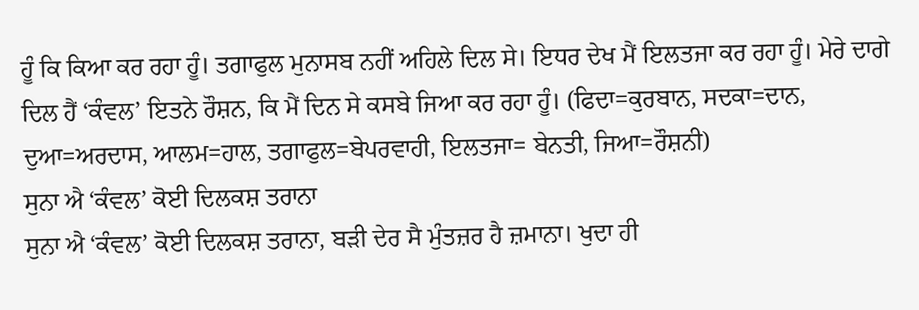ਹੂੰ ਕਿ ਕਿਆ ਕਰ ਰਹਾ ਹੂੰ। ਤਗਾਫੁਲ ਮੁਨਾਸਬ ਨਹੀਂ ਅਹਿਲੇ ਦਿਲ ਸੇ। ਇਧਰ ਦੇਖ ਮੈਂ ਇਲਤਜਾ ਕਰ ਰਹਾ ਹੂੰ। ਮੇਰੇ ਦਾਗੇ ਦਿਲ ਹੈਂ ‘ਕੰਵਲ’ ਇਤਨੇ ਰੌਸ਼ਨ, ਕਿ ਮੈਂ ਦਿਨ ਸੇ ਕਸਬੇ ਜਿਆ ਕਰ ਰਹਾ ਹੂੰ। (ਫਿਦਾ=ਕੁਰਬਾਨ, ਸਦਕਾ=ਦਾਨ, ਦੁਆ=ਅਰਦਾਸ, ਆਲਮ=ਹਾਲ, ਤਗਾਫੁਲ=ਬੇਪਰਵਾਹੀ, ਇਲਤਜਾ= ਬੇਨਤੀ, ਜਿਆ=ਰੌਸ਼ਨੀ)
ਸੁਨਾ ਐ ‘ਕੰਵਲ’ ਕੋਈ ਦਿਲਕਸ਼ ਤਰਾਨਾ
ਸੁਨਾ ਐ ‘ਕੰਵਲ’ ਕੋਈ ਦਿਲਕਸ਼ ਤਰਾਨਾ, ਬੜੀ ਦੇਰ ਸੈ ਮੁੰਤਜ਼ਰ ਹੈ ਜ਼ਮਾਨਾ। ਖੁਦਾ ਹੀ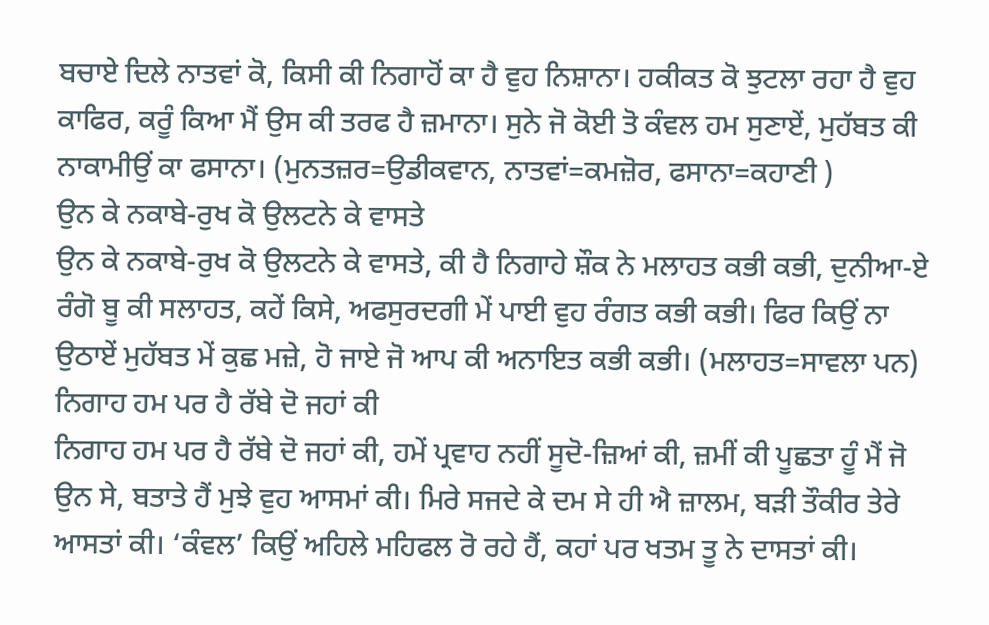ਬਚਾਏ ਦਿਲੇ ਨਾਤਵਾਂ ਕੋ, ਕਿਸੀ ਕੀ ਨਿਗਾਹੋਂ ਕਾ ਹੈ ਵੁਹ ਨਿਸ਼ਾਨਾ। ਹਕੀਕਤ ਕੋ ਝੁਟਲਾ ਰਹਾ ਹੈ ਵੁਹ ਕਾਫਿਰ, ਕਰੂੰ ਕਿਆ ਮੈਂ ਉਸ ਕੀ ਤਰਫ ਹੈ ਜ਼ਮਾਨਾ। ਸੁਨੇ ਜੋ ਕੋਈ ਤੋ ਕੰਵਲ ਹਮ ਸੁਣਾਏਂ, ਮੁਹੱਬਤ ਕੀ ਨਾਕਾਮੀਉਂ ਕਾ ਫਸਾਨਾ। (ਮੁਨਤਜ਼ਰ=ਉਡੀਕਵਾਨ, ਨਾਤਵਾਂ=ਕਮਜ਼ੋਰ, ਫਸਾਨਾ=ਕਹਾਣੀ )
ਉਨ ਕੇ ਨਕਾਬੇ-ਰੁਖ ਕੋ ਉਲਟਨੇ ਕੇ ਵਾਸਤੇ
ਉਨ ਕੇ ਨਕਾਬੇ-ਰੁਖ ਕੋ ਉਲਟਨੇ ਕੇ ਵਾਸਤੇ, ਕੀ ਹੈ ਨਿਗਾਹੇ ਸ਼ੌਕ ਨੇ ਮਲਾਹਤ ਕਭੀ ਕਭੀ, ਦੁਨੀਆ-ਏ ਰੰਗੋ ਬੂ ਕੀ ਸਲਾਹਤ, ਕਹੇਂ ਕਿਸੇ, ਅਫਸੁਰਦਗੀ ਮੇਂ ਪਾਈ ਵੁਹ ਰੰਗਤ ਕਭੀ ਕਭੀ। ਫਿਰ ਕਿਉਂ ਨਾ ਉਠਾਏਂ ਮੁਹੱਬਤ ਮੇਂ ਕੁਛ ਮਜ਼ੇ, ਹੋ ਜਾਏ ਜੋ ਆਪ ਕੀ ਅਨਾਇਤ ਕਭੀ ਕਭੀ। (ਮਲਾਹਤ=ਸਾਵਲਾ ਪਨ)
ਨਿਗਾਹ ਹਮ ਪਰ ਹੈ ਰੱਬੇ ਦੋ ਜਹਾਂ ਕੀ
ਨਿਗਾਹ ਹਮ ਪਰ ਹੈ ਰੱਬੇ ਦੋ ਜਹਾਂ ਕੀ, ਹਮੇਂ ਪ੍ਰਵਾਹ ਨਹੀਂ ਸੂਦੋ-ਜ਼ਿਆਂ ਕੀ, ਜ਼ਮੀਂ ਕੀ ਪੂਛਤਾ ਹੂੰ ਮੈਂ ਜੋ ਉਨ ਸੇ, ਬਤਾਤੇ ਹੈਂ ਮੁਝੇ ਵੁਹ ਆਸਮਾਂ ਕੀ। ਮਿਰੇ ਸਜਦੇ ਕੇ ਦਮ ਸੇ ਹੀ ਐ ਜ਼ਾਲਮ, ਬੜੀ ਤੌਕੀਰ ਤੇਰੇ ਆਸਤਾਂ ਕੀ। ‘ਕੰਵਲ’ ਕਿਉਂ ਅਹਿਲੇ ਮਹਿਫਲ ਰੋ ਰਹੇ ਹੈਂ, ਕਹਾਂ ਪਰ ਖਤਮ ਤੂ ਨੇ ਦਾਸਤਾਂ ਕੀ।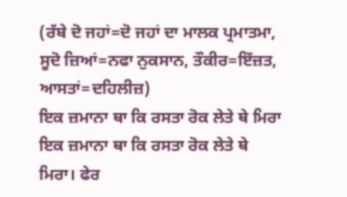(ਰੱਬੇ ਦੋ ਜਹਾਂ=ਦੋ ਜਹਾਂ ਦਾ ਮਾਲਕ ਪ੍ਰਮਾਤਮਾ, ਸੂਦੋ ਜ਼ਿਆਂ=ਨਫਾ ਨੁਕਸਾਨ, ਤੌਕੀਰ=ਇੱਜ਼ਤ, ਆਸਤਾਂ=ਦਹਿਲੀਜ਼)
ਇਕ ਜ਼ਮਾਨਾ ਥਾ ਕਿ ਰਸਤਾ ਰੋਕ ਲੇਤੇ ਥੇ ਮਿਰਾ
ਇਕ ਜ਼ਮਾਨਾ ਥਾ ਕਿ ਰਸਤਾ ਰੋਕ ਲੇਤੇ ਥੇ ਮਿਰਾ। ਫੇਰ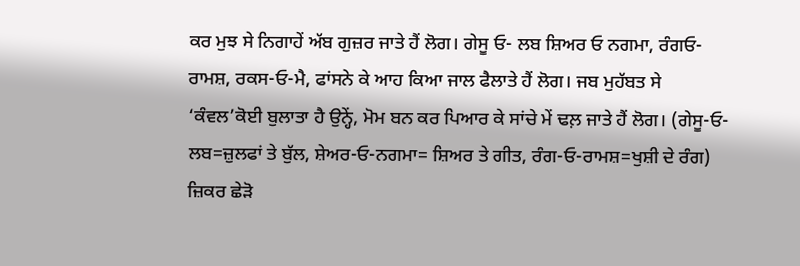ਕਰ ਮੁਝ ਸੇ ਨਿਗਾਹੇਂ ਅੱਬ ਗੁਜ਼ਰ ਜਾਤੇ ਹੈਂ ਲੋਗ। ਗੇਸੂ ਓ- ਲਬ ਸ਼ਿਅਰ ਓ ਨਗਮਾ, ਰੰਗਓ-ਰਾਮਸ਼, ਰਕਸ-ਓ-ਮੈ, ਫਾਂਸਨੇ ਕੇ ਆਹ ਕਿਆ ਜਾਲ ਫੈਲਾਤੇ ਹੈਂ ਲੋਗ। ਜਬ ਮੁਹੱਬਤ ਸੇ ‘ਕੰਵਲ’ਕੋਈ ਬੁਲਾਤਾ ਹੈ ਉਨ੍ਹੇਂ, ਮੋਮ ਬਨ ਕਰ ਪਿਆਰ ਕੇ ਸਾਂਚੇ ਮੇਂ ਢਲ਼ ਜਾਤੇ ਹੈਂ ਲੋਗ। (ਗੇਸੂ-ਓ-ਲਬ=ਜ਼ੁਲਫਾਂ ਤੇ ਬੁੱਲ, ਸ਼ੇਅਰ-ਓ-ਨਗਮਾ= ਸ਼ਿਅਰ ਤੇ ਗੀਤ, ਰੰਗ-ਓ-ਰਾਮਸ਼=ਖੁਸ਼ੀ ਦੇ ਰੰਗ)
ਜ਼ਿਕਰ ਛੇੜੋ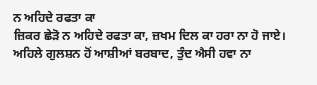ਨ ਅਹਿਦੇ ਰਫਤਾ ਕਾ
ਜ਼ਿਕਰ ਛੇੜੋ ਨ ਅਹਿਦੇ ਰਫਤਾ ਕਾ, ਜ਼ਖਮ ਦਿਲ ਕਾ ਹਰਾ ਨਾ ਹੋ ਜਾਏ। ਅਹਿਲੇ ਗੁਲਸ਼ਨ ਹੋਂ ਆਸ਼ੀਆਂ ਬਰਬਾਦ, ਤੁੰਦ ਐਸੀ ਹਵਾ ਨਾ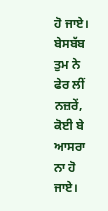ਹੋ ਜਾਏ। ਬੇਸਬੱਬ ਤੁਮ ਨੇ ਫੇਰ ਲੀਂ ਨਜ਼ਰੇਂ, ਕੋਈ ਬੇ ਆਸਰਾ ਨਾ ਹੋ ਜਾਏ।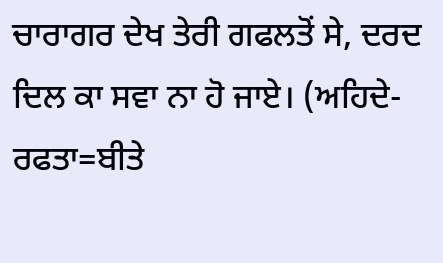ਚਾਰਾਗਰ ਦੇਖ ਤੇਰੀ ਗਫਲਤੋਂ ਸੇ, ਦਰਦ ਦਿਲ ਕਾ ਸਵਾ ਨਾ ਹੋ ਜਾਏ। (ਅਹਿਦੇ-ਰਫਤਾ=ਬੀਤੇ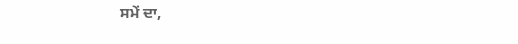ਸਮੇਂ ਦਾ,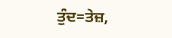ਤੁੰਦ=ਤੇਜ਼,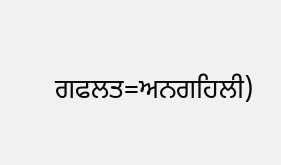ਗਫਲਤ=ਅਨਗਹਿਲੀ)